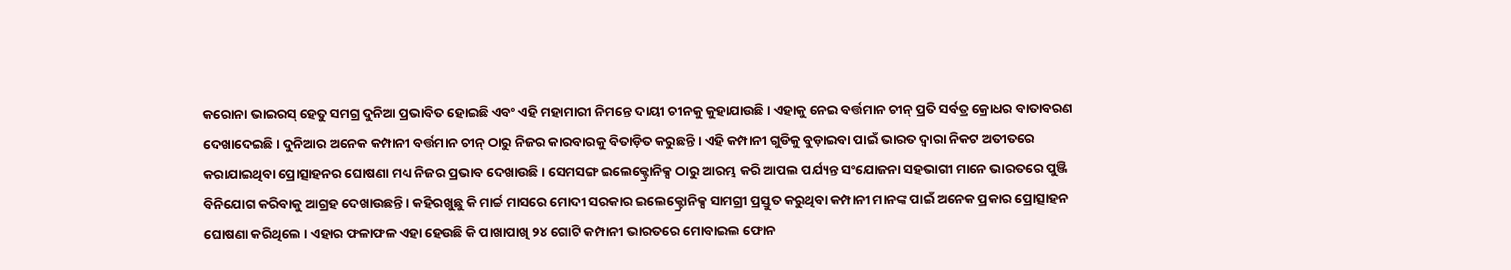କରୋନା ଭାଇରସ୍ ହେତୁ ସମଗ୍ର ଦୁନିଆ ପ୍ରଭାବିତ ହୋଇଛି ଏବଂ ଏହି ମହାମାରୀ ନିମନ୍ତେ ଦାୟୀ ଚୀନକୁ କୁହାଯାଉଛି । ଏହାକୁ ନେଇ ବର୍ତ୍ତମାନ ଚୀନ୍ ପ୍ରତି ସର୍ବତ୍ର କ୍ରୋଧର ବାତାବରଣ ଦେଖାଦେଇଛି । ଦୁନିଆର ଅନେକ କମ୍ପାନୀ ବର୍ତ୍ତମାନ ଚୀନ୍ ଠାରୁ ନିଜର କାରବାରକୁ ବିତାଡ଼ିତ କରୁଛନ୍ତି । ଏହି କମ୍ପାନୀ ଗୁଡିକୁ ବୁଡ଼ାଇବା ପାଇଁ ଭାରତ ଦ୍ୱାରା ନିକଟ ଅତୀତରେ କରାଯାଇଥିବା ପ୍ରୋତ୍ସାହନର ଘୋଷଣା ମଧ୍ୟ ନିଜର ପ୍ରଭାବ ଦେଖାଉଛି । ସେମସଙ୍ଗ ଇଲେକ୍ଟ୍ରୋନିକ୍ସ ଠାରୁ ଆରମ୍ଭ କରି ଆପଲ ପର୍ଯ୍ୟନ୍ତ ସଂଯୋଜନା ସହଭାଗୀ ମାନେ ଭାରତରେ ପୁଞ୍ଜି ବିନିଯୋଗ କରିବାକୁ ଆଗ୍ରହ ଦେଖାଉଛନ୍ତି । କହିରଖୁଛୁ କି ମାର୍ଚ୍ଚ ମାସରେ ମୋଦୀ ସରକାର ଇଲେକ୍ଟ୍ରୋନିକ୍ସ ସାମଗ୍ରୀ ପ୍ରସ୍ତୁତ କରୁଥିବା କମ୍ପାନୀ ମାନଙ୍କ ପାଇଁ ଅନେକ ପ୍ରକାର ପ୍ରୋତ୍ସାହନ ଘୋଷଣା କରିଥିଲେ । ଏହାର ଫଳାଫଳ ଏହା ହେଉଛି କି ପାଖାପାଖି ୨୪ ଗୋଟି କମ୍ପାନୀ ଭାରତରେ ମୋବାଇଲ ଫୋନ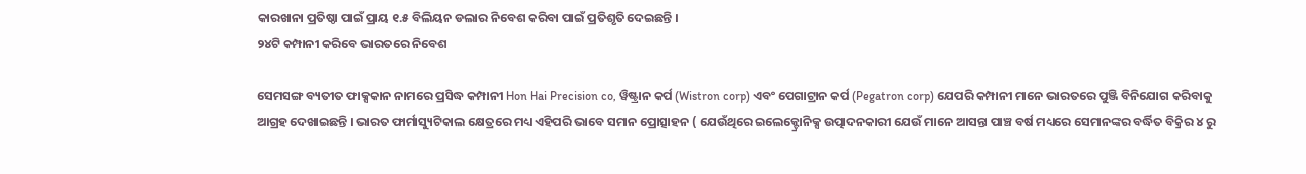କାରଖାନା ପ୍ରତିଷ୍ଠା ପାଇଁ ପ୍ରାୟ ୧.୫ ବିଲିୟନ ଡଲାର ନିବେଶ କରିବା ପାଇଁ ପ୍ରତିଶୃତି ଦେଇଛନ୍ତି ।
୨୪ଟି କମ୍ପାନୀ କରିବେ ଭାରତରେ ନିବେଶ

ସେମସଙ୍ଗ ବ୍ୟତୀତ ଫାକ୍ସକାନ ନାମରେ ପ୍ରସିଦ୍ଧ କମ୍ପାନୀ Hon Hai Precision co, ୱିଷ୍ଟ୍ରାନ କର୍ପ (Wistron corp) ଏବଂ ପେଗାଟ୍ରାନ କର୍ପ (Pegatron corp) ଯେପରି କମ୍ପାନୀ ମାନେ ଭାରତରେ ପୁଞ୍ଜି ବିନିଯୋଗ କରିବାକୁ ଆଗ୍ରହ ଦେଖାଇଛନ୍ତି । ଭାରତ ଫାର୍ମାସ୍ୟୁଟିକାଲ କ୍ଷେତ୍ରରେ ମଧ୍ୟ ଏହିପରି ଭାବେ ସମାନ ପ୍ରୋତ୍ସାହନ ( ଯେଉଁଥିରେ ଇଲେକ୍ଟ୍ରୋନିକ୍ସ ଉତ୍ପାଦନକାରୀ ଯେଉଁ ମାନେ ଆସନ୍ତା ପାଞ୍ଚ ବର୍ଷ ମଧ୍ୟରେ ସେମାନଙ୍କର ବର୍ଦ୍ଧିତ ବିକ୍ରିର ୪ ରୁ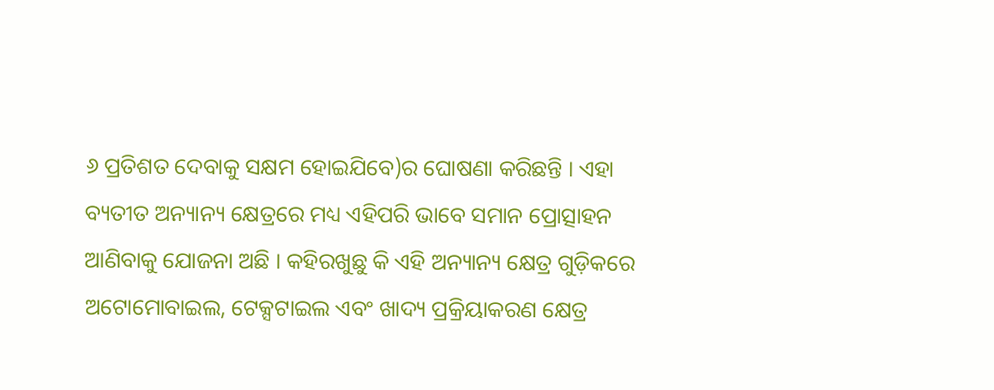୬ ପ୍ରତିଶତ ଦେବାକୁ ସକ୍ଷମ ହୋଇଯିବେ)ର ଘୋଷଣା କରିଛନ୍ତି । ଏହା ବ୍ୟତୀତ ଅନ୍ୟାନ୍ୟ କ୍ଷେତ୍ରରେ ମଧ୍ୟ ଏହିପରି ଭାବେ ସମାନ ପ୍ରୋତ୍ସାହନ ଆଣିବାକୁ ଯୋଜନା ଅଛି । କହିରଖୁଛୁ କି ଏହି ଅନ୍ୟାନ୍ୟ କ୍ଷେତ୍ର ଗୁଡ଼ିକରେ ଅଟୋମୋବାଇଲ, ଟେକ୍ସଟାଇଲ ଏବଂ ଖାଦ୍ୟ ପ୍ରକ୍ରିୟାକରଣ କ୍ଷେତ୍ର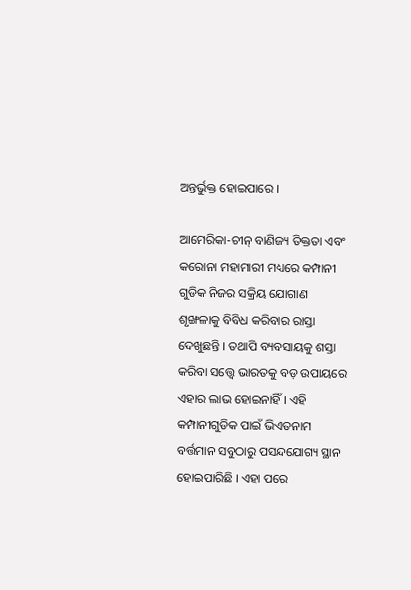ଅନ୍ତର୍ଭୁକ୍ତ ହୋଇପାରେ ।

ଆମେରିକା-ଚୀନ୍ ବାଣିଜ୍ୟ ତିକ୍ତତା ଏବଂ କରୋନା ମହାମାରୀ ମଧ୍ୟରେ କମ୍ପାନୀ ଗୁଡିକ ନିଜର ସକ୍ରିୟ ଯୋଗାଣ ଶୃଙ୍ଖଳାକୁ ବିବିଧ କରିବାର ରାସ୍ତା ଦେଖୁଛନ୍ତି । ତଥାପି ବ୍ୟବସାୟକୁ ଶସ୍ତା କରିବା ସତ୍ତ୍ୱେ ଭାରତକୁ ବଡ଼ ଉପାୟରେ ଏହାର ଲାଭ ହୋଇନାହିଁ । ଏହି କମ୍ପାନୀଗୁଡିକ ପାଇଁ ଭିଏତନାମ ବର୍ତ୍ତମାନ ସବୁଠାରୁ ପସନ୍ଦଯୋଗ୍ୟ ସ୍ଥାନ ହୋଇପାରିଛି । ଏହା ପରେ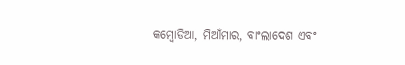କମ୍ବୋଡିଆ, ମିଆଁମାର, ବାଂଲାଦେଶ ଏବଂ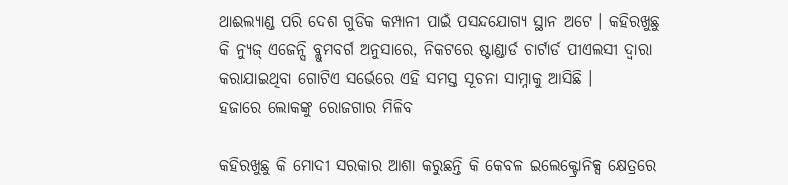ଥାଈଲ୍ୟାଣ୍ଡ ପରି ଦେଶ ଗୁଡିକ କମ୍ପାନୀ ପାଇଁ ପସନ୍ଦଯୋଗ୍ୟ ସ୍ଥାନ ଅଟେ । କହିରଖୁଛୁ କି ନ୍ୟୁଜ୍ ଏଜେନ୍ସି ବ୍ଲୁମବର୍ଗ ଅନୁସାରେ, ନିକଟରେ ଷ୍ଟାଣ୍ଡାର୍ଡ ଚାର୍ଟାର୍ଡ ପୀଏଲସୀ ଦ୍ୱାରା କରାଯାଇଥିବା ଗୋଟିଏ ସର୍ଭେରେ ଏହି ସମସ୍ତ ସୂଚନା ସାମ୍ନାକୁ ଆସିଛି ।
ହଜାରେ ଲୋକଙ୍କୁ ରୋଜଗାର ମିଳିବ

କହିରଖୁଛୁ କି ମୋଦୀ ସରକାର ଆଶା କରୁଛନ୍ତି କି କେବଳ ଇଲେକ୍ଟ୍ରୋନିକ୍ସ କ୍ଷେତ୍ରରେ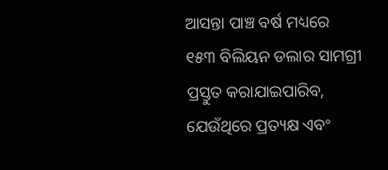ଆସନ୍ତା ପାଞ୍ଚ ବର୍ଷ ମଧ୍ୟରେ ୧୫୩ ବିଲିୟନ ଡଲାର ସାମଗ୍ରୀ ପ୍ରସ୍ତୁତ କରାଯାଇପାରିବ, ଯେଉଁଥିରେ ପ୍ରତ୍ୟକ୍ଷ ଏବଂ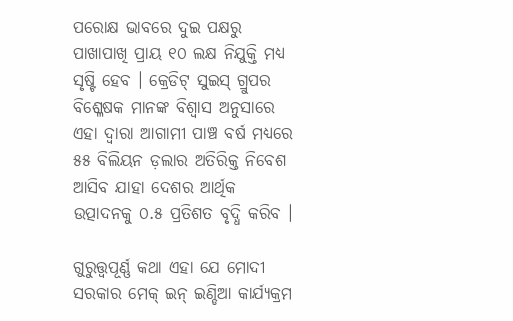ପରୋକ୍ଷ ଭାବରେ ଦୁଇ ପକ୍ଷରୁ ପାଖାପାଖି ପ୍ରାୟ ୧୦ ଲକ୍ଷ ନିଯୁକ୍ତି ମଧ୍ୟ ସୃଷ୍ଟି ହେବ । କ୍ରେଡିଟ୍ ସୁଇସ୍ ଗ୍ରୁପର ବିଶ୍ଳେଷକ ମାନଙ୍କ ବିଶ୍ୱାସ ଅନୁସାରେ ଏହା ଦ୍ୱାରା ଆଗାମୀ ପାଞ୍ଚ ବର୍ଷ ମଧ୍ୟରେ ୫୫ ବିଲିୟନ ଡ଼ଲାର ଅତିରିକ୍ତ ନିବେଶ ଆସିବ ଯାହା ଦେଶର ଆର୍ଥିକ ଉତ୍ପାଦନକୁ ୦.୫ ପ୍ରତିଶତ ବୃଦ୍ଧି କରିବ ।

ଗୁରୁତ୍ତ୍ୱପୂର୍ଣ୍ଣ କଥା ଏହା ଯେ ମୋଦୀ ସରକାର ମେକ୍ ଇନ୍ ଇଣ୍ଡିଆ କାର୍ଯ୍ୟକ୍ରମ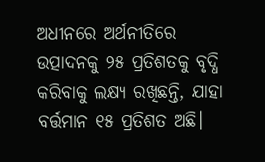ଅଧୀନରେ ଅର୍ଥନୀତିରେ ଉତ୍ପାଦନକୁ ୨୫ ପ୍ରତିଶତକୁ ବୃଦ୍ଧି କରିବାକୁ ଲକ୍ଷ୍ୟ ରଖିଛନ୍ତି, ଯାହା ବର୍ତ୍ତମାନ ୧୫ ପ୍ରତିଶତ ଅଛି।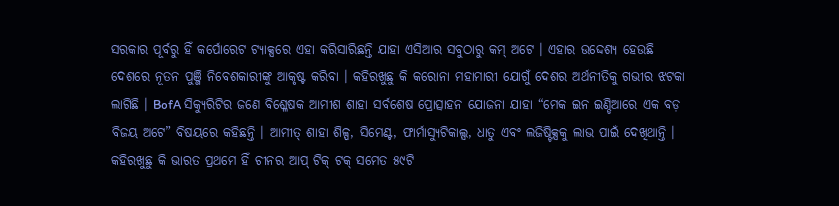ସରକାର ପୂର୍ବରୁ ହିଁ କର୍ପୋରେଟ ଟ୍ୟାକ୍ସରେ ଏହା କରିସାରିଛନ୍ତି ଯାହା ଏସିଆର ସବୁଠାରୁ କମ୍ ଅଟେ । ଏହାର ଉଦ୍ଦେଶ୍ୟ ହେଉଛି ଦେଶରେ ନୂତନ ପୁଞ୍ଜି ନିବେଶକାରୀଙ୍କୁ ଆକୃଷ୍ଟ କରିବା । କହିରଖୁଛୁ କି କରୋନା ମହାମାରୀ ଯୋଗୁଁ ଦେଶର ଅର୍ଥନୀତିକୁ ଗଭୀର ଝଟକା ଲାଗିଛି । BofA ସିକ୍ୟୁରିଟିର ଜଣେ ବିଶ୍ଳେଷକ ଆମୀଶ ଶାହା ସର୍ବଶେଷ ପ୍ରୋତ୍ସାହନ ଯୋଜନା ଯାହା “ମେକ ଇନ ଇଣ୍ଡିଆରେ ଏକ ବଡ଼ ବିଜୟ ଅଟେ” ବିଷୟରେ କହିଛନ୍ତି । ଆମୀତ୍ ଶାହା ଶିଳ୍ପ, ସିମେଣ୍ଟ, ଫାର୍ମାସ୍ୟୁଟିକାଲ୍ସ, ଧାତୁ ଏବଂ ଲଜିଷ୍ଟିକ୍ସକୁ ଲାଭ ପାଇଁ ଦେଖିଥାନ୍ତି । କହିରଖୁଛୁ କି ଭାରତ ପ୍ରଥମେ ହିଁ ଚୀନର ଆପ୍ ଟିକ୍ ଟକ୍ ସମେତ ୫୯ଟି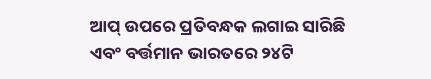ଆପ୍ ଉପରେ ପ୍ରତିବନ୍ଧକ ଲଗାଇ ସାରିଛି ଏବଂ ବର୍ତ୍ତମାନ ଭାରତରେ ୨୪ଟି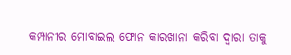କମ୍ପାନୀର ମୋବାଇଲ ଫୋନ କାରଖାନା କରିବା ଦ୍ୱାରା ତାକୁ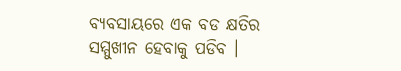ବ୍ୟବସାୟରେ ଏକ ବଡ କ୍ଷତିର ସମ୍ମୁଖୀନ ହେବାକୁ ପଡିବ ।